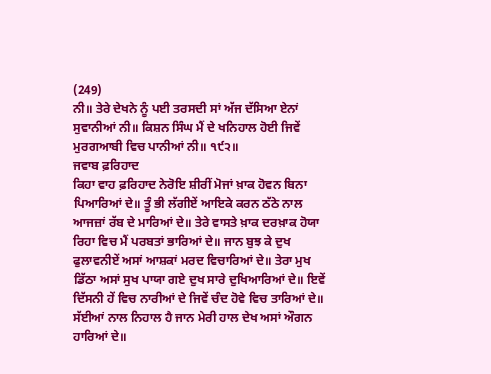(249)
ਨੀ॥ ਤੇਰੇ ਦੇਖਨੇ ਨੂੰ ਪਈ ਤਰਸਦੀ ਸਾਂ ਅੱਜ ਦੱਸਿਆ ਏਨਾਂ ਸੁਵਾਨੀਆਂ ਨੀ॥ ਕਿਸ਼ਨ ਸਿੰਘ ਮੈਂ ਦੇ ਖਨਿਹਾਲ ਹੋਈ ਜਿਵੇਂ ਮੁਰਗਆਬੀ ਵਿਚ ਪਾਨੀਆਂ ਨੀ॥ ੧੯੨॥
ਜਵਾਬ ਫ਼ਰਿਹਾਦ
ਕਿਹਾ ਵਾਹ ਫ਼ਰਿਹਾਦ ਨੇਰੋਇ ਸ਼ੀਰੀਂ ਮੋਜਾਂ ਖ਼ਾਕ ਹੋਵਨ ਬਿਨਾ ਪਿਆਰਿਆਂ ਦੇ॥ ਤੂੰ ਭੀ ਲੱਗੀਏਂ ਆਇਕੇ ਕਰਨ ਠੱਠੇ ਨਾਲ ਆਜਜ਼ਾਂ ਰੱਬ ਦੇ ਮਾਰਿਆਂ ਦੇ॥ ਤੇਰੇ ਵਾਸਤੇ ਖ਼ਾਕ ਦਰਖ਼ਾਕ ਹੋਯਾ ਰਿਹਾ ਵਿਚ ਮੈਂ ਪਰਬਤਾਂ ਭਾਰਿਆਂ ਦੇ॥ ਜਾਨ ਬੁਝ ਕੇ ਦੁਖ ਫੁਲਾਵਨੀਏਂ ਅਸਾਂ ਆਸ਼ਕਾਂ ਮਰਦ ਵਿਚਾਰਿਆਂ ਦੇ॥ ਤੇਰਾ ਮੁਖ ਡਿੱਠਾ ਅਸਾਂ ਸੁਖ ਪਾਯਾ ਗਏ ਦੁਖ ਸਾਰੇ ਦੁਖਿਆਰਿਆਂ ਦੇ॥ ਇਵੇਂ ਦਿੱਸਨੀ ਹੇਂ ਵਿਚ ਨਾਰੀਆਂ ਦੇ ਜਿਵੇਂ ਚੰਦ ਹੋਵੇ ਵਿਚ ਤਾਰਿਆਂ ਦੇ॥ ਸੱਈਆਂ ਨਾਲ ਨਿਹਾਲ ਹੈ ਜਾਨ ਮੇਰੀ ਹਾਲ ਦੇਖ ਅਸਾਂ ਔਗਨ ਹਾਰਿਆਂ ਦੇ॥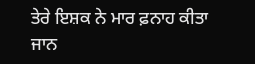ਤੇਰੇ ਇਸ਼ਕ ਨੇ ਮਾਰ ਫ਼ਨਾਹ ਕੀਤਾ ਜਾਨ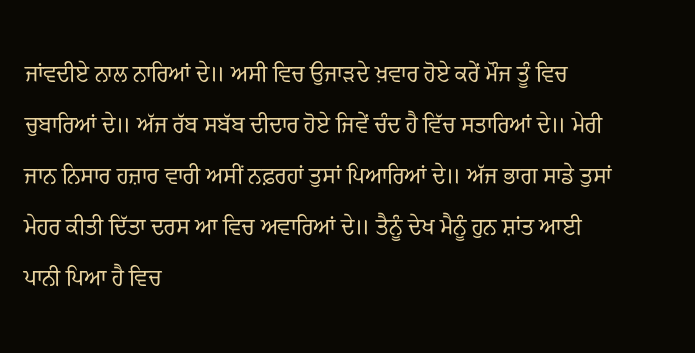ਜਾਂਵਦੀਏ ਨਾਲ ਨਾਰਿਆਂ ਦੇ॥ ਅਸੀ ਵਿਚ ਉਜਾੜਦੇ ਖ਼ਵਾਰ ਹੋਏ ਕਰੇਂ ਮੌਜ ਤੂੰ ਵਿਚ ਚੁਬਾਰਿਆਂ ਦੇ॥ ਅੱਜ ਰੱਬ ਸਬੱਬ ਦੀਦਾਰ ਹੋਏ ਜਿਵੇਂ ਚੰਦ ਹੈ ਵਿੱਚ ਸਤਾਰਿਆਂ ਦੇ॥ ਮੇਰੀ ਜਾਨ ਨਿਸਾਰ ਹਜ਼ਾਰ ਵਾਰੀ ਅਸੀਂ ਨਫ਼ਰਹਾਂ ਤੁਸਾਂ ਪਿਆਰਿਆਂ ਦੇ॥ ਅੱਜ ਭਾਗ ਸਾਡੇ ਤੁਸਾਂ ਮੇਹਰ ਕੀਤੀ ਦਿੱਤਾ ਦਰਸ ਆ ਵਿਚ ਅਵਾਰਿਆਂ ਦੇ॥ ਤੈਨੂੰ ਦੇਖ ਮੈਨੂੰ ਹੁਨ ਸ਼ਾਂਤ ਆਈ ਪਾਨੀ ਪਿਆ ਹੈ ਵਿਚ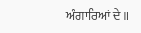ਅੰਗਾਰਿਆਂ ਦੇ॥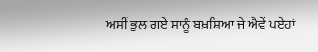ਅਸੀਂ ਭੁਲ ਗਏ ਸਾਨੂੰ ਬਖ਼ਸ਼ਿਆ ਜੇ ਐਵੇਂ ਪਏਹਾਂ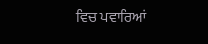ਵਿਚ ਪਵਾਰਿਆਂ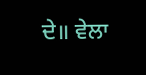ਦੇ॥ ਵੇਲਾ